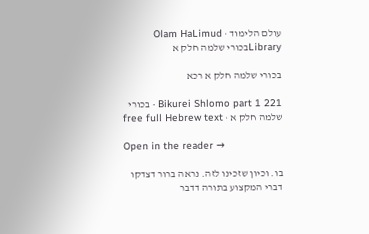עולם הלימוד · Olam HaLimud
Libraryבכורי שלמה חלק א

בכורי שלמה חלק א רכא

Bikurei Shlomo part 1 221 · בכורי שלמה חלק א · free full Hebrew text

Open in the reader →

בו. וכיון שזכינו לזה. נראה ברור דצדקו דברי המקצוע בתורה דדבר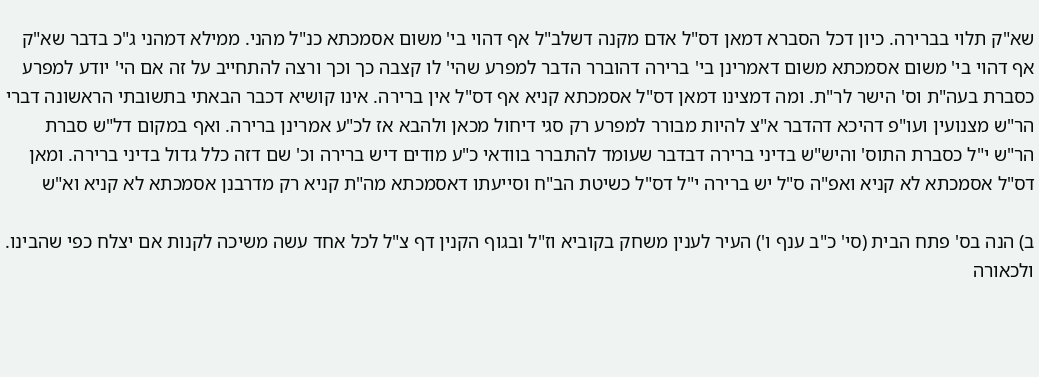שא"ק תלוי בברירה. כיון דכל הסברא דמאן דס"ל אדם מקנה דשלב"ל אף דהוי בי' משום אסמכתא כנ"ל מהני. ממילא דמהני ג"כ בדבר שא"ק אף דהוי בי' משום אסמכתא משום דאמרינן בי' ברירה דהוברר הדבר למפרע שהי' לו קצבה כך וכך ורצה להתחייב על זה אם הי' יודע למפרע כסברת בעה"ת וס' הישר לר"ת. ומה דמצינו דמאן דס"ל אסמכתא קניא אף דס"ל אין ברירה. אינו קושיא דכבר הבאתי בתשובתי הראשונה דברי הר"ש מצנועין ועו"פ דהיכא דהדבר א"צ להיות מבורר למפרע רק סגי דיחול מכאן ולהבא אז לכ"ע אמרינן ברירה. ואף במקום דל"ש סברת הר"ש י"ל כסברת התוס' והיש"ש בדיני ברירה דבדבר שעומד להתברר בוודאי כ"ע מודים דיש ברירה וכ' שם דזה כלל גדול בדיני ברירה. ומאן דס"ל אסמכתא לא קניא ואפ"ה ס"ל יש ברירה י"ל דס"ל כשיטת הב"ח וסייעתו דאסמכתא מה"ת קניא רק מדרבנן אסמכתא לא קניא וא"ש

ב) הנה בס' פתח הבית (סי' כ"ב ענף ו') העיר לענין משחק בקוביא וז"ל ובגוף הקנין דף צ"ל לכל אחד עשה משיכה לקנות אם יצלח כפי שהבינו. ולכאורה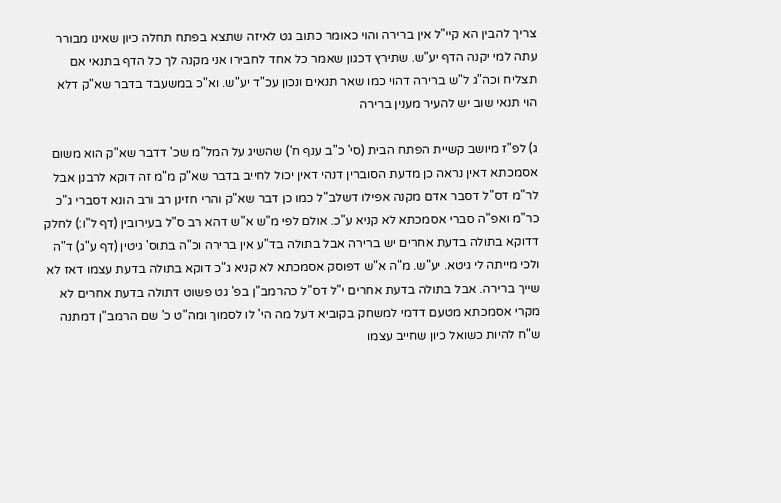צריך להבין הא קיי"ל אין ברירה והוי כאומר כתוב גט לאיזה שתצא בפתח תחלה כיון שאינו מבורר עתה למי יקנה הדף יע"ש. שתירץ דכגון שאמר כל אחד לחבירו אני מקנה לך כל הדף בתנאי אם תצליח וכה"ג ל"ש ברירה דהוי כמו שאר תנאים ונכון עכ"ד יע"ש. וא"כ במשעבד בדבר שא"ק דלא הוי תנאי שוב יש להעיר מענין ברירה

ג) לפ"ז מיושב קשיית הפתח הבית (סי' כ"ב ענף ח') שהשיג על המל"מ שכ' דדבר שא"ק הוא משום אסמכתא דאין נראה כן מדעת הסוברין דנהי דאין יכול לחייב בדבר שא"ק מ"מ זה דוקא לרבנן אבל לר"מ דס"ל דסבר אדם מקנה אפילו דשלב"ל כמו כן דבר שא"ק והרי חזינן רב ורב הונא דסברי ג"כ כר"מ ואפ"ה סברי אסמכתא לא קניא ע"כ. אולם לפי מ"ש א"ש דהא רב ס"ל בעירובין (דף ל"ו:) לחלק דדוקא בתולה בדעת אחרים יש ברירה אבל בתולה בד"ע אין ברירה וכ"ה בתוס' גיטין (דף ע"ג) ד"ה ולכי מייתה לי גיטא. יע"ש. מ"ה א"ש דפוסק אסמכתא לא קניא ג"כ דוקא בתולה בדעת עצמו דאז לא שייך ברירה. אבל בתולה בדעת אחרים י"ל דס"ל כהרמב"ן בפ' גט פשוט דתולה בדעת אחרים לא מקרי אסמכתא מטעם דדמי למשחק בקוביא דעל מה הי' לו לסמוך ומה"ט כ' שם הרמב"ן דמתנה ש"ח להיות כשואל כיון שחייב עצמו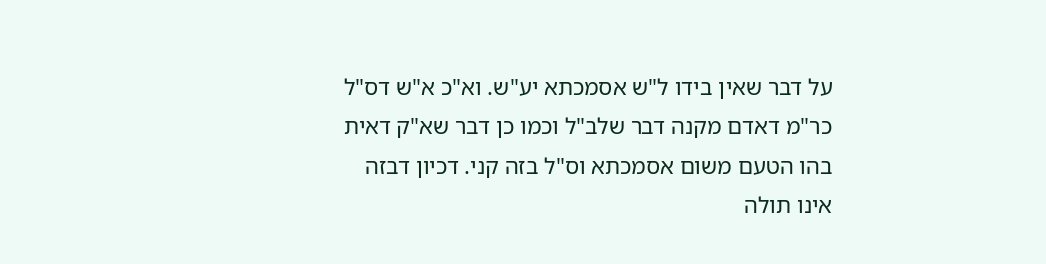על דבר שאין בידו ל"ש אסמכתא יע"ש. וא"כ א"ש דס"ל כר"מ דאדם מקנה דבר שלב"ל וכמו כן דבר שא"ק דאית בהו הטעם משום אסמכתא וס"ל בזה קני. דכיון דבזה אינו תולה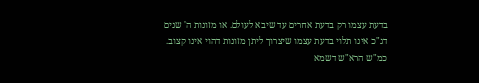בדעת עצמו רק בדעת אחרים עד שיבא לעולם. או מזונות ה' שנים דג"כ אינו תלוי בדעת עצמו שיצרוך ליתן מזונות דהוי אינו קצוב. כמ"ש הרא"ש דשמא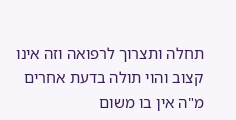תחלה ותצרוך לרפואה וזה אינו קצוב והוי תולה בדעת אחרים מ"ה אין בו משום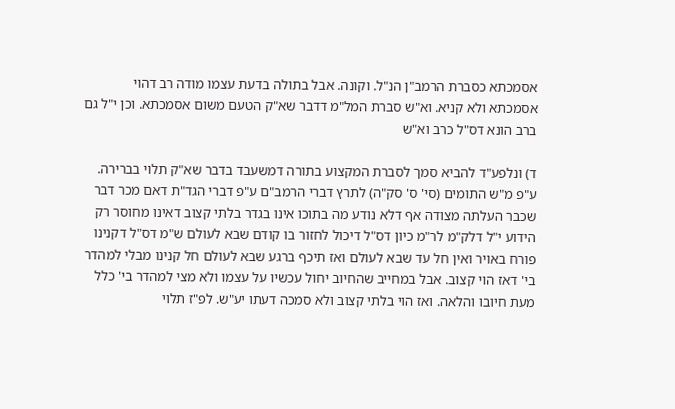אסמכתא כסברת הרמב"ן הנ"ל. וקונה. אבל בתולה בדעת עצמו מודה רב דהוי אסמכתא ולא קניא. וא"ש סברת המל"מ דדבר שא"ק הטעם משום אסמכתא. וכן י"ל גם ברב הונא דס"ל כרב וא"ש

ד) ונלפע"ד להביא סמך לסברת המקצוע בתורה דמשעבד בדבר שא"ק תלוי בברירה. ע"פ מ"ש התומים (סי' ס' סק"ה) לתרץ דברי הרמב"ם ע"פ דברי הגד"ת דאם מכר דבר שכבר העלתה מצודה אף דלא נודע מה בתוכו אינו בגדר בלתי קצוב דאינו מחוסר רק הידוע י"ל דלק"מ לר"מ כיון דס"ל דיכול לחזור בו קודם שבא לעולם ש"מ דס"ל דקנינו פורח באויר ואין חל עד שבא לעולם ואז תיכף ברגע שבא לעולם חל קנינו מבלי למהדר בי' דאז הוי קצוב. אבל במחייב שהחיוב יחול עכשיו על עצמו ולא מצי למהדר בי' כלל מעת חיובו והלאה. ואז הוי בלתי קצוב ולא סמכה דעתו יע"ש. לפ"ז תלוי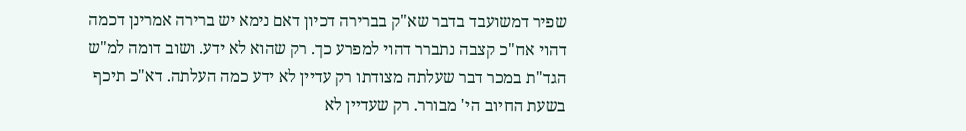שפיר דמשועבד בדבר שא"ק בברירה דכיון דאם נימא יש ברירה אמרינן דכמה דהוי אח"כ קצבה נתברר דהוי למפרע כך. רק שהוא לא ידע. ושוב דומה למ"ש הגד"ת במכר דבר שעלתה מצודתו רק עדיין לא ידע כמה העלתה. דא"כ תיכף בשעת החיוב הי' מבורר. רק שעדיין לא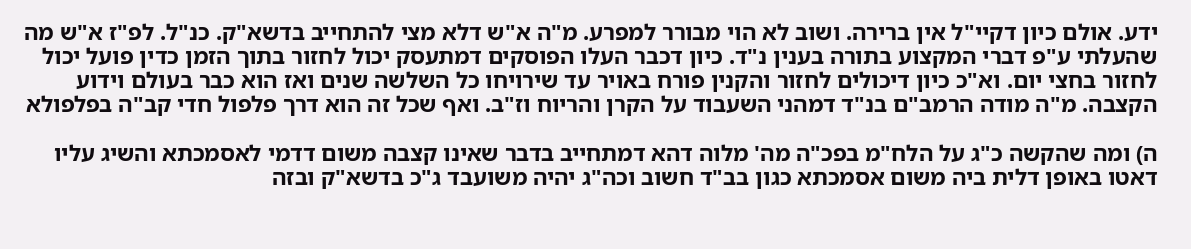ידע. אולם כיון דקיי"ל אין ברירה. ושוב לא הוי מבורר למפרע. מ"ה א"ש דלא מצי להתחייב בדשא"ק. כנ"ל. לפ"ז א"ש מה שהעלתי ע"פ דברי המקצוע בתורה בענין נ"ד. כיון דכבר העלו הפוסקים דמתעסק יכול לחזור בתוך הזמן כדין פועל יכול לחזור בחצי יום. וא"כ כיון דיכולים לחזור והקנין פורח באויר עד שירויחו כל השלשה שנים ואז הוא כבר בעולם וידוע הקצבה. מ"ה מודה הרמב"ם בנ"ד דמהני השעבוד על הקרן והריוח וז"ב. ואף שכל זה הוא דרך פלפול חדי קב"ה בפלפולא

ה) ומה שהקשה כ"ג על הלח"מ בפכ"ה מה' מלוה דהא דמתחייב בדבר שאינו קצבה משום דדמי לאסמכתא והשיג עליו דאטו באופן דלית ביה משום אסמכתא כגון בב"ד חשוב וכה"ג יהיה משועבד ג"כ בדשא"ק ובזה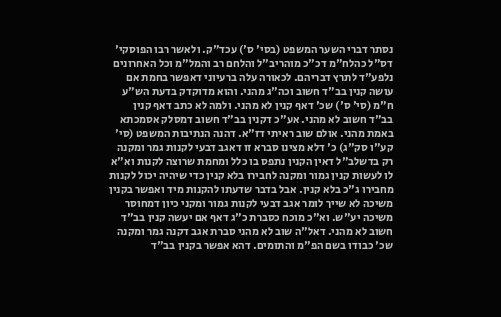נסתר דברי השער המשפט (בסי' ס') עכד"ק. ולאשר רבו הפוסקי' דס"ל כהלח"מ דכ"כ מוהריב"ל והלחם רב והמל"מ וכל האחרונים נלפע"ד לתרץ דבריהם. לכאורה עלה ברעיוני דאפשר בחמת אם עושה קנין בב"ד חשוב וכה"ג מהני. והוא מדוקדק בדעת הש"ע ח"מ (סי' ס') שכ' דאף קנין לא מהני. ולמה לא כתב דאף קנין בב"ד חשוב לא מהני. אע"כ דקנין בב"ד חשוב דמסלק אסמכתא באמת מהני. אולם שוב ראיתי דז"א. דהנה הנתיבות המשפט (סי' קע"ו סק"ג) כ' דלא מצינו סברא זו דאגב דבעי לקנות גמר ומקנה רק בדשלב"ל דאין הקנין נתפס בו כלל ומחמת שרוצה לקנות וא"א לו לעשות קנין גמור ומקנה לחבירו בלא קנין כדי שיהיה יכול לקנות מחבירו ג"כ בלא קנין. אבל בדבר שדעתו להקנות מיד ואפשר בקנין משיכה לא שייך לומר אגב דבעי לקנות גמור ומקני כיון דמחוסר משיכה יע"ש. וא"כ מוכח כסברת כ"ג דאף אם יעשה קנין בב"ד חשוב לא מהני. דאל"ה שוב לא מהני סברת אגב דקנה גמר ומקנה שכ' כבודו בשם הפ"מ והתומים. דהא אפשר בקנין בב"ד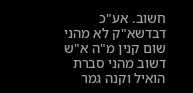חשוב. אע"כ דבדשא"ק לא מהני שום קנין מ"ה א"ש דשוב מהני סברת הואיל וקנה גמר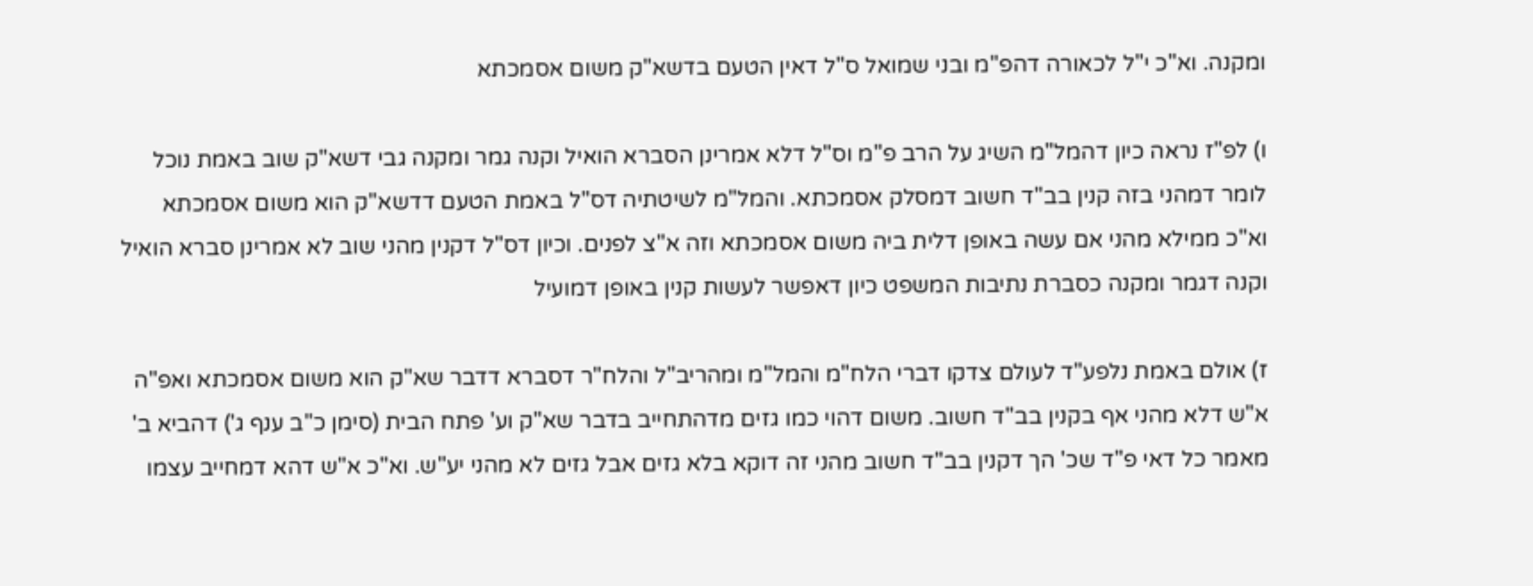ומקנה. וא"כ י"ל לכאורה דהפ"מ ובני שמואל ס"ל דאין הטעם בדשא"ק משום אסמכתא

ו) לפ"ז נראה כיון דהמל"מ השיג על הרב פ"מ וס"ל דלא אמרינן הסברא הואיל וקנה גמר ומקנה גבי דשא"ק שוב באמת נוכל לומר דמהני בזה קנין בב"ד חשוב דמסלק אסמכתא. והמל"מ לשיטתיה דס"ל באמת הטעם דדשא"ק הוא משום אסמכתא וא"כ ממילא מהני אם עשה באופן דלית ביה משום אסמכתא וזה א"צ לפנים. וכיון דס"ל דקנין מהני שוב לא אמרינן סברא הואיל וקנה דגמר ומקנה כסברת נתיבות המשפט כיון דאפשר לעשות קנין באופן דמועיל

ז) אולם באמת נלפע"ד לעולם צדקו דברי הלח"מ והמל"מ ומהריב"ל והלח"ר דסברא דדבר שא"ק הוא משום אסמכתא ואפ"ה א"ש דלא מהני אף בקנין בב"ד חשוב. משום דהוי כמו גזים מדהתחייב בדבר שא"ק וע' פתח הבית (סימן כ"ב ענף ג') דהביא ב' מאמר כל דאי פ"ד שכ' הך דקנין בב"ד חשוב מהני זה דוקא בלא גזים אבל גזים לא מהני יע"ש. וא"כ א"ש דהא דמחייב עצמו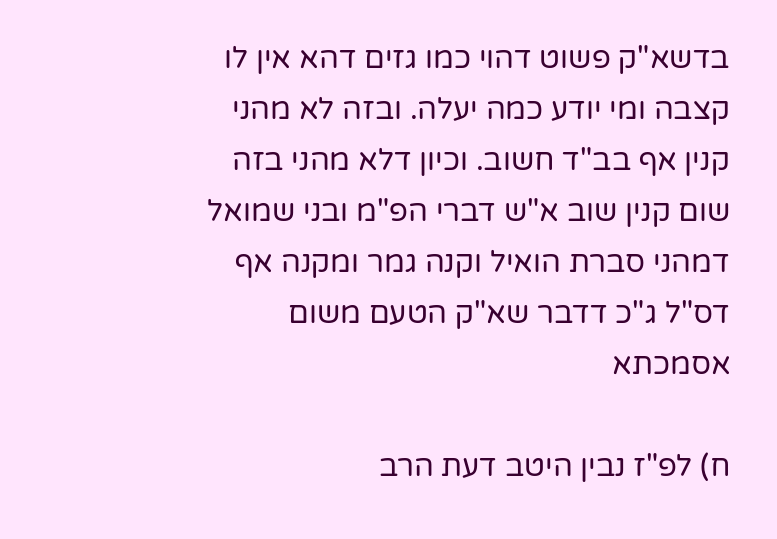בדשא"ק פשוט דהוי כמו גזים דהא אין לו קצבה ומי יודע כמה יעלה. ובזה לא מהני קנין אף בב"ד חשוב. וכיון דלא מהני בזה שום קנין שוב א"ש דברי הפ"מ ובני שמואל דמהני סברת הואיל וקנה גמר ומקנה אף דס"ל ג"כ דדבר שא"ק הטעם משום אסמכתא

ח) לפ"ז נבין היטב דעת הרב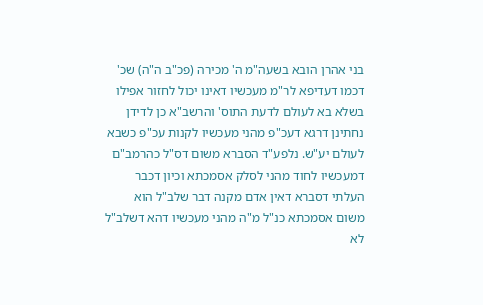בני אהרן הובא בשעה"מ ה' מכירה (פכ"ב ה"ה) שכ' דכמו דעדיפא לר"מ מעכשיו דאינו יכול לחזור אפילו בשלא בא לעולם לדעת התוס' והרשב"א כן לדידן נחתינן דרגא דעכ"פ מהני מעכשיו לקנות עכ"פ כשבא לעולם יע"ש. נלפע"ד הסברא משום דס"ל כהרמב"ם דמעכשיו לחוד מהני לסלק אסמכתא וכיון דכבר העלתי דסברא דאין אדם מקנה דבר שלב"ל הוא משום אסמכתא כנ"ל מ"ה מהני מעכשיו דהא דשלב"ל לא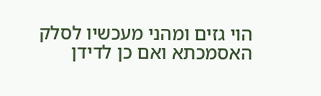הוי גזים ומהני מעכשיו לסלק האסמכתא ואם כן לדידן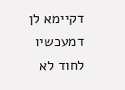דקיימא לן דמעכשיו לחוד לא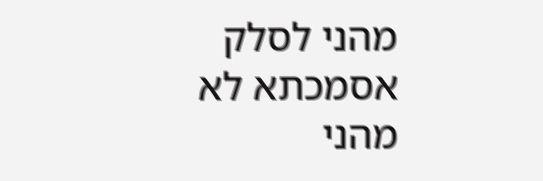מהני לסלק אסמכתא לא מהני